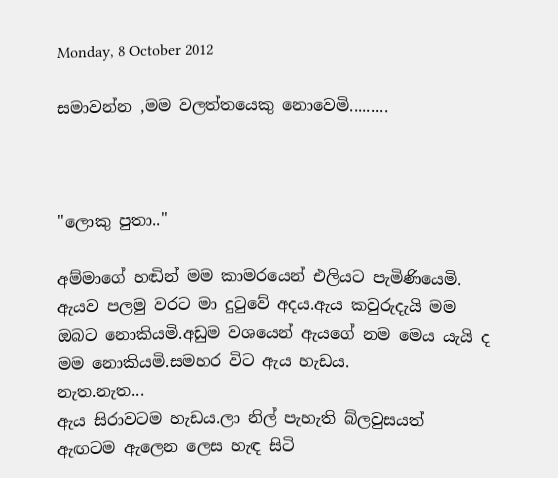Monday, 8 October 2012

සමාවන්න ,මම වලත්තයෙකු නොවෙමි.........



"ලොකු පුතා.."

අම්මාගේ හඬින් මම කාමරයෙන් එලියට පැමිණියෙමි.
ඇයව පලමු වරට මා දුටුවේ අදය.ඇය කවුරුදැයි මම ඔබට නොකියමි.අඩුම වශයෙන් ඇයගේ නම මෙය යැයි ද මම නොකියමි.සමහර විට ඇය හැඩය.
නැත.නැත...
ඇය සිරාවටම හැඩය.ලා නිල් පැහැති බ්ලවුසයත් ඇඟටම ඇලෙන ලෙස හැඳ සිටි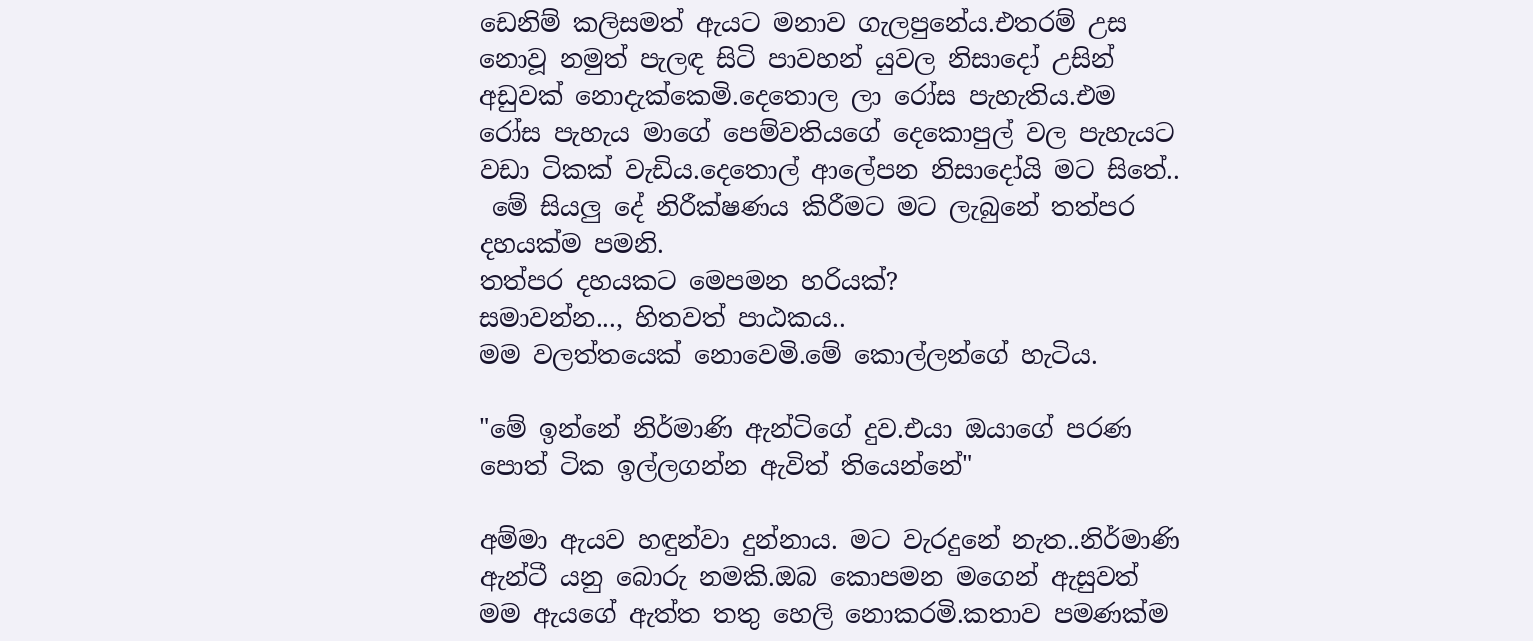ඩෙනිම් කලිසමත් ඇයට මනාව ගැලපුනේය.එතරම් උස නොවූ නමුත් පැලඳ සිටි පාවහන් යුවල නිසාදෝ උසින් අඩුවක් නොදැක්කෙමි.දෙතොල ලා රෝස පැහැතිය.එම රෝස පැහැය මාගේ පෙම්වතියගේ දෙකොපුල් වල පැහැයට වඩා ටිකක් වැඩිය.දෙතොල් ආලේපන නිසාදෝයි මට සිතේ..
 මේ සියලු දේ නිරීක්ෂණය කිරීමට මට ලැබුනේ තත්පර දහයක්ම පමනි.
තත්පර දහයකට මෙපමන හරියක්?
සමාවන්න..., හිතවත් පාඨකය..
මම වලත්තයෙක් නොවෙමි.මේ කොල්ලන්ගේ හැටිය.

"මේ ඉන්නේ නිර්මාණි ඇන්ටිගේ දුව.එයා ඔයාගේ පරණ පොත් ටික ඉල්ලගන්න ඇවිත් තියෙන්නේ"

අම්මා ඇයව හඳුන්වා දුන්නාය. මට වැරදුනේ නැත..නිර්මාණි ඇන්ටී යනු බොරු නමකි.ඔබ කොපමන මගෙන් ඇසුවත් මම ඇයගේ ඇත්ත තතු හෙලි නොකරමි.කතාව පමණක්ම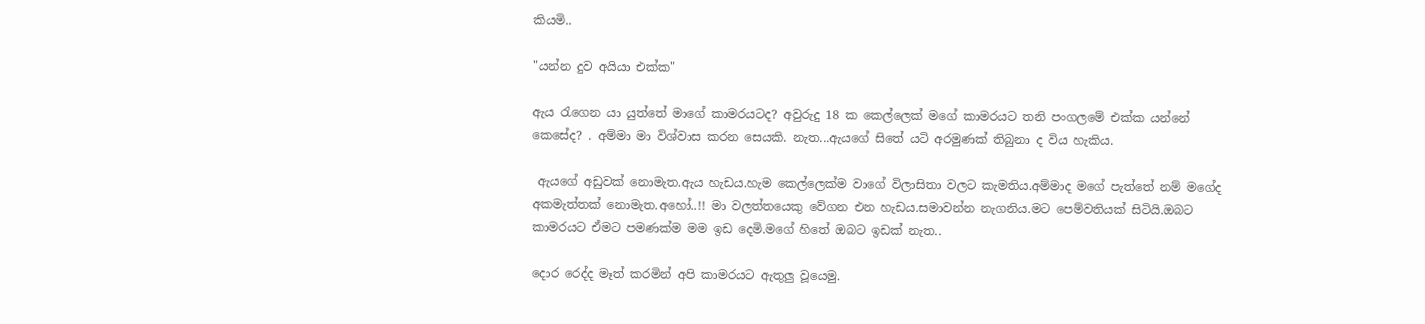කියමි..

"යන්න දුව අයියා එක්ක"

ඇය රැගෙන යා යුත්තේ මාගේ කාමරයටද? අවුරුදු 18 ක කෙල්ලෙක් මගේ කාමරයට තනි පංගලමේ එක්ක යන්නේ කෙසේද? . අම්මා මා විශ්වාස කරන සෙයකි. නැත...ඇයගේ සිතේ යටි අරමුණක් තිබුනා ද විය හැකිය.

 ඇයගේ අඩුවක් නොමැත.ඇය හැඩය.හැම කෙල්ලෙක්ම වාගේ විලාසිතා වලට කැමතිය.අම්මාද මගේ පැත්තේ නම් මගේද අකමැත්තක් නොමැත.අහෝ..!! මා වලත්තයෙකු වේගන එන හැඩය.සමාවන්න නැගනිය.මට පෙම්වතියක් සිටියි.ඔබට කාමරයට ඒමට පමණක්ම මම ඉඩ දෙමි.මගේ හිතේ ඔබට ඉඩක් නැත..

දොර රෙද්ද මෑත් කරමින් අපි කාමරයට ඇතුලු වූයෙමු.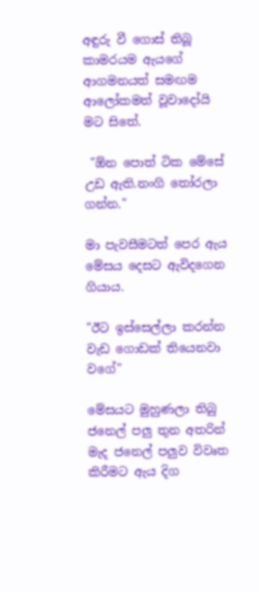අඳුරු වී ගොස් තිබූ කාමරයම ඇයගේ ආගමනයත් සමඟම ආලෝකමත් වූවාදෝයි මට සිතේ.

 "ඕන පොත් ටික මේසේ උඩ ඇති.නංගි තෝරලා ගන්න."

මා පැවසීමටත් පෙර ඇය මේසය දෙසට ඇවිදගෙන ගියාය.

"ඊට ඉස්සෙල්ලා කරන්න වැඩ ගොඩක් තියෙනවා වගේ"

මේසයට මුහුණලා තිබු ජනෙල් පලු තුන අතරින් මැද ජනෙල් පලුව විවෘත කිරීමට ඇය දිග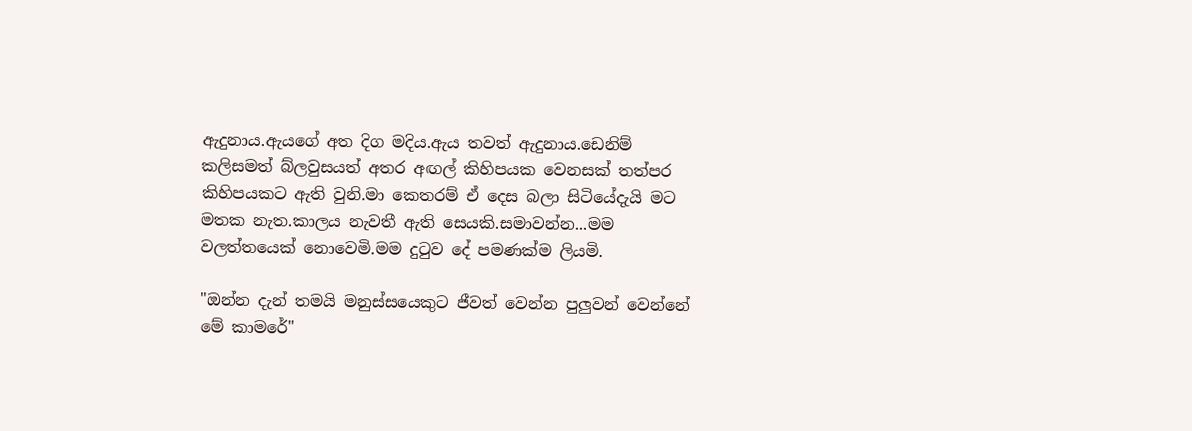ඇදුනාය.ඇයගේ අත දිග මදිය.ඇය තවත් ඇදුනාය.ඩෙනිම් කලිසමත් බ්ලවුසයත් අතර අඟල් කිහිපයක වෙනසක් තත්පර කිහිපයකට ඇති වුනි.මා කෙතරම් ඒ දෙස බලා සිටියේදැයි මට මතක නැත.කාලය නැවතී ඇති සෙයකි.සමාවන්න...මම වලත්තයෙක් නොවෙමි.මම දුටුව දේ පමණක්ම ලියමි.

"ඔන්න දැන් තමයි මනුස්සයෙකුට ජීවත් වෙන්න පුලුවන් වෙන්නේ මේ කාමරේ"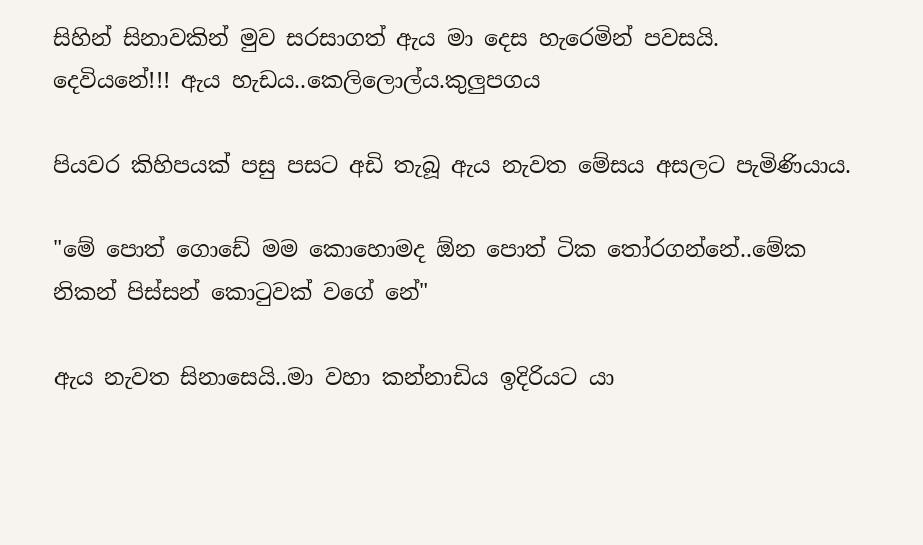සිහින් සිනාවකින් මුව සරසාගත් ඇය මා දෙස හැරෙමින් පවසයි.
දෙවියනේ!!! ඇය හැඩය..කෙලිලොල්ය.කුලුපගය

පියවර කිහිපයක් පසු පසට අඩි තැබූ ඇය නැවත මේසය අසලට පැමිණියාය.

"මේ පොත් ගොඩේ මම කොහොමද ඕන පොත් ටික තෝරගන්නේ..මේක නිකන් පිස්සන් කොටුවක් වගේ නේ"

ඇය නැවත සිනාසෙයි..මා වහා කන්නාඩිය ඉදිරියට යා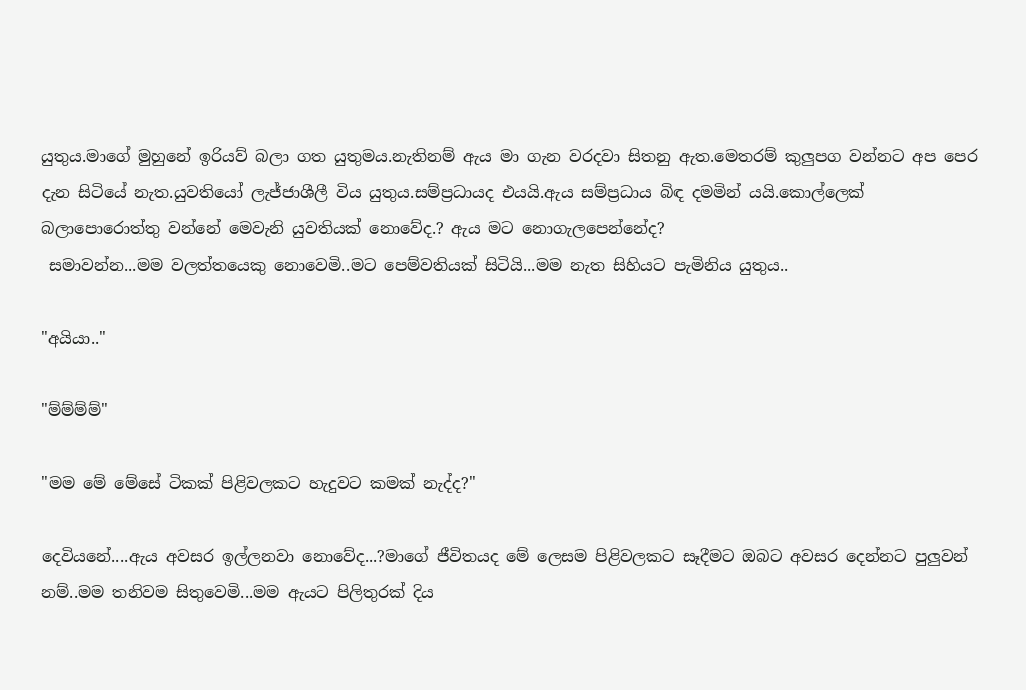යුතුය.මාගේ මුහුනේ ඉරියව් බලා ගත යුතුමය.නැතිනම් ඇය මා ගැන වරදවා සිතනු ඇත.මෙතරම් කුලුපග වන්නට අප පෙර දැන සිටියේ නැත.යුවතියෝ ලැජ්ජාශීලී විය යුතුය.සම්ප්‍රධායද එයයි.ඇය සම්ප්‍රධාය බිඳ දමමින් යයි.කොල්ලෙක් බලාපොරොත්තු වන්නේ මෙවැනි යුවතියක් නොවේද.? ඇය මට නොගැලපෙන්නේද?
 සමාවන්න...මම වලත්තයෙකු නොවෙමි..මට පෙම්වතියක් සිටියි...මම නැත සිහියට පැමිනිය යුතුය..

"අයියා.."

"ම්ම්ම්ම්"

"මම මේ මේසේ ටිකක් පිළිවලකට හැදුවට කමක් නැද්ද?"

දෙවියනේ....ඇය අවසර ඉල්ලනවා නොවේද...?මාගේ ජීවිතයද මේ ලෙසම පිළිවලකට සෑදීමට ඔබට අවසර දෙන්නට පුලුවන් නම්..මම තනිවම සිතුවෙමි...මම ඇයට පිලිතුරක් දිය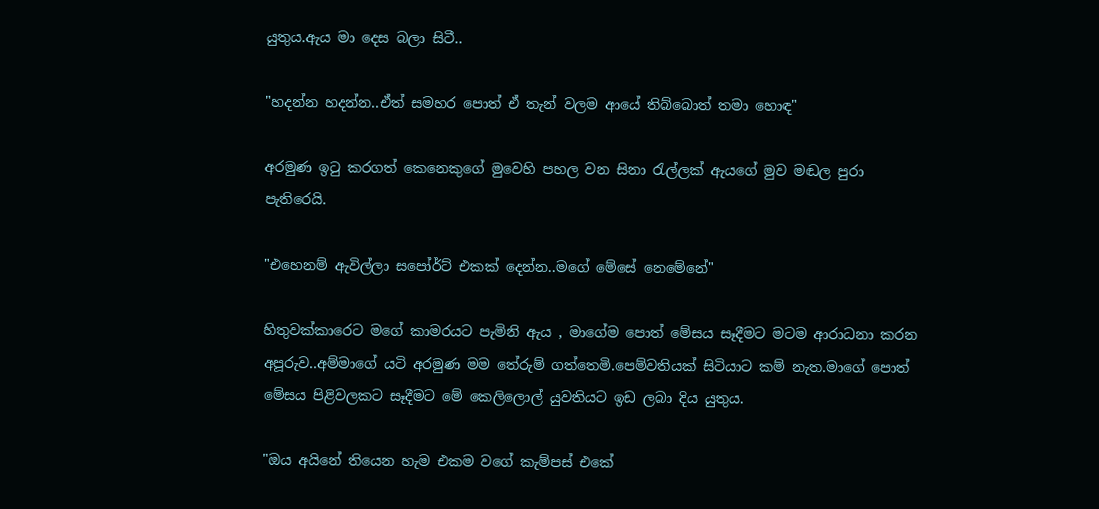යුතුය.ඇය මා දෙස බලා සිටී..

"හදන්න හදන්න..ඒත් සමහර පොත් ඒ තැන් වලම ආයේ තිබ්බොත් තමා හොඳ"

අරමුණ ඉටු කරගත් කෙනෙකුගේ මුවෙහි පහල වන සිනා රැල්ලක් ඇයගේ මුව මඬල පුරා පැතිරෙයි.

"එහෙනම් ඇවිල්ලා සපෝර්ට් එකක් දෙන්න..මගේ මේසේ නෙමේනේ"

හිතුවක්කාරෙට මගේ කාමරයට පැමිනි ඇය , මාගේම පොත් මේසය සෑදීමට මටම ආරාධනා කරන අපූරුව..අම්මාගේ යටි අරමුණ මම තේරුම් ගත්තෙමි.පෙම්වතියක් සිටියාට කම් නැත.මාගේ පොත් මේසය පිළිවලකට සෑදීමට මේ කෙලිලොල් යුවතියට ඉඩ ලබා දිය යුතුය.

"ඔය අයිනේ තියෙන හැම එකම වගේ කැම්පස් එකේ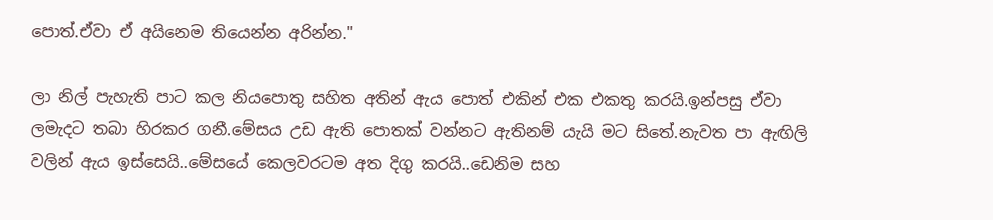පොත්.ඒවා ඒ අයිනෙම තියෙන්න අරින්න."

ලා නිල් පැහැති පාට කල නියපොතු සහිත අතින් ඇය පොත් එකින් එක එකතු කරයි.ඉන්පසු ඒවා ලමැදට තබා හිරකර ගනී.මේසය උඩ ඇති පොතක් වන්නට ඇතිනම් යැයි මට සිතේ.නැවත පා ඇඟිලි වලින් ඇය ඉස්සෙයි..මේසයේ කෙලවරටම අත දිගු කරයි..ඩෙනිම සහ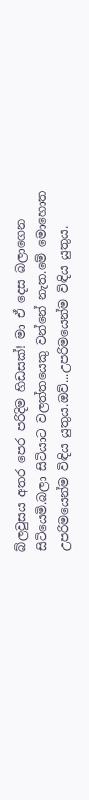බ්ලවුසය අතර පෙර පරිදිම හිඩසක්! මා ඒ දෙස බලාගෙන සිටියෙමි.බලා සිටියාට වලත්තයෙකු වන්නේ නැත.මේ මොහොත උපරිමයෙන්ම විඳිය යුතුය.ඔව්...උපරිමයෙන්ම විඳිය යුතුය.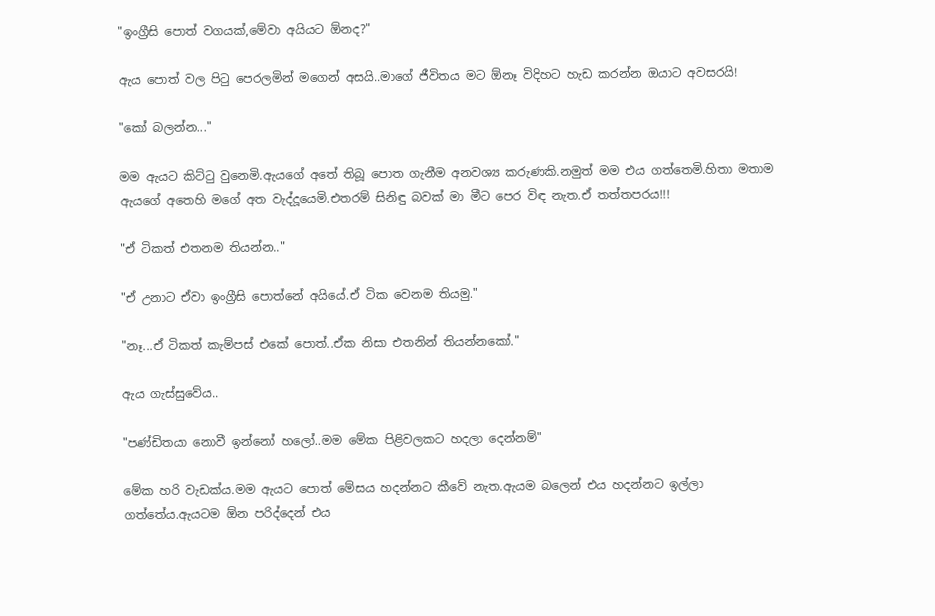"ඉංග්‍රීසි පොත් වගයක්,මේවා අයියට ඕනද?"

ඇය පොත් වල පිටු පෙරලමින් මගෙන් අසයි..මාගේ ජීවිතය මට ඕනෑ විදිහට හැඩ කරන්න ඔයාට අවසරයි!

"කෝ බලන්න..."

මම ඇයට කිට්ටු වුනෙමි.ඇයගේ අතේ තිබූ පොත ගැනීම අනවශ්‍ය කරුණකි.නමුත් මම එය ගත්තෙමි.හිතා මතාම ඇයගේ අතෙහි මගේ අත වැද්දූයෙමි.එතරම් සිනිඳු බවක් මා මීට පෙර විඳ නැත.ඒ තත්තපරය!!!

"ඒ ටිකත් එතනම තියන්න.."

"ඒ උනාට ඒවා ඉංග්‍රීසි පොත්නේ අයියේ.ඒ ටික වෙනම තියමු."

"නෑ...ඒ ටිකත් කැම්පස් එකේ පොත්..ඒක නිසා එතනින් තියන්නකෝ."

ඇය ගැස්සුවේය..

"පණ්ඩිතයා නොවී ඉන්නෝ හලෝ..මම මේක පිළිවලකට හදලා දෙන්නම්"

මේක හරි වැඩක්ය.මම ඇයට පොත් මේසය හදන්නට කීවේ නැත.ඇයම බලෙන් එය හදන්නට ඉල්ලා ගත්තේය.ඇයටම ඕන පරිද්දෙන් එය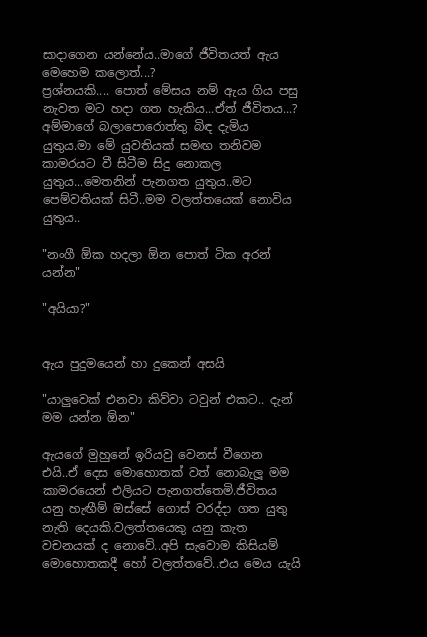සාදාගෙන යන්නේය..මාගේ ජීවිතයත් ඇය මෙහෙම කලොත්...?
ප්‍රශ්නයකි.... පොත් මේසය නම් ඇය ගිය පසු නැවත මට හදා ගත හැකිය...ඒත් ජීවිතය...?
අම්මාගේ බලාපොරොත්තු බිඳ දැමිය යුතුය.මා මේ යුවතියක් සමඟ තනිවම කාමරයට වී සිටීම සිදු නොකල යුතුය...මෙතනින් පැනගත යුතුය..මට පෙම්වතියක් සිටී..මම වලත්තයෙක් නොවිය යුතුය..

"නංගී ඕක හදලා ඕන පොත් ටික අරන් යන්න"

"අයියා?"


ඇය පුදුමයෙන් හා දුකෙන් අසයි

"යාලුවෙක් එනවා කිව්වා ටවුන් එකට.. දැන් මම යන්න ඕන"

ඇයගේ මුහුනේ ඉරියවු වෙනස් වීගෙන එයි..ඒ දෙස මොහොතක් වත් නොබැලූ මම කාමරයෙන් එලියට පැනගත්තෙමි.ජීවිතය යනු හැඟීම් ඔස්සේ ගොස් වරද්දා ගත යුතු නැති දෙයකි.වලත්තයෙකු යනු කැත වචනයක් ද නොවේ..අපි සැවොම කිසියම් මොහොතකදී හෝ වලත්තවේ..එය මෙය යැයි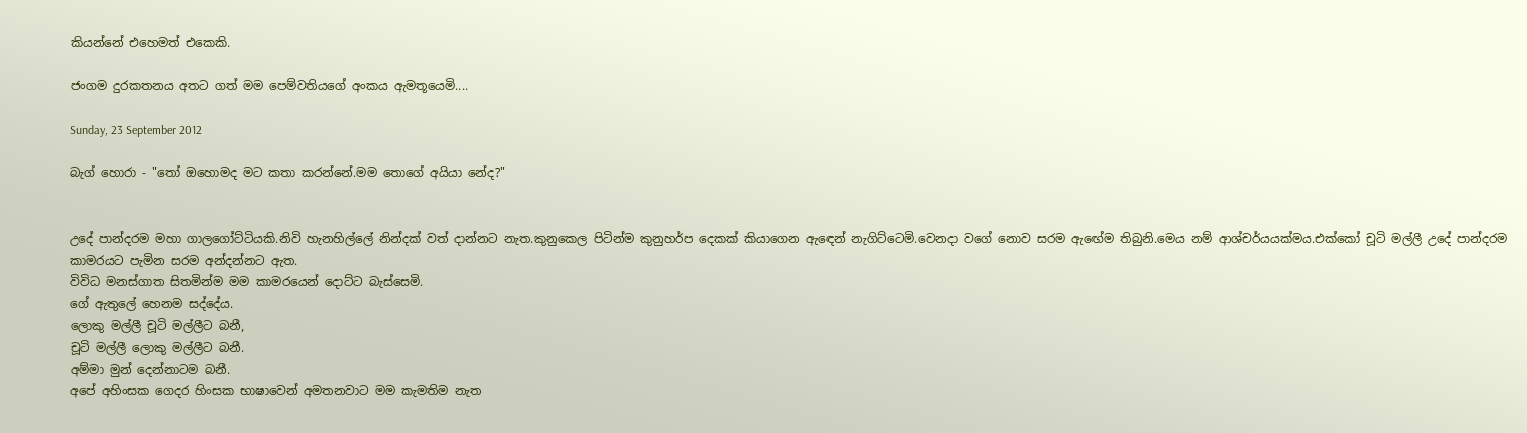කියන්නේ එහෙමත් එකෙකි.

ජංගම දුරකතනය අතට ගත් මම පෙම්වතියගේ අංකය ඇමතූයෙමි....

Sunday, 23 September 2012

බැග් හොරා - "තෝ ඔහොමද මට කතා කරන්නේ.මම තොගේ අයියා නේද?"


උදේ පාන්දරම මහා ගාලගෝට්ටියකි.නිවි හැනහිල්ලේ නින්දක් වත් දාන්නට නැත.කුනුකෙල පිටින්ම කුනුහර්ප දෙකක් කියාගෙන ඇඳෙන් නැගිට්ටෙමි.වෙනදා වගේ නොව සරම ඇඟේම තිබුනි.මෙය නම් ආශ්චර්යයක්මය.එක්කෝ චූටි මල්ලී උදේ පාන්දරම කාමරයට පැමින සරම අන්දන්නට ඇත.
විවිධ මනස්ගාත සිතමින්ම මම කාමරයෙන් දොට්ට බැස්සෙමි.
ගේ ඇතුලේ හෙනම සද්දේය.
ලොකු මල්ලී චූටි මල්ලීට බනී,
චූටි මල්ලී ලොකු මල්ලීට බනී.
අම්මා මුන් දෙන්නාටම බනී.
අපේ අහිංසක ගෙදර හිංසක භාෂාවෙන් අමතනවාට මම කැමතිම නැත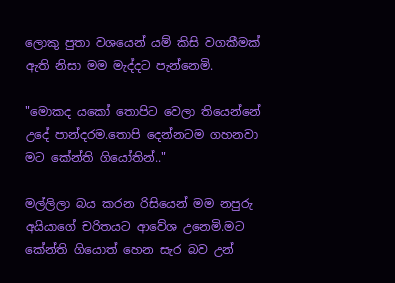ලොකු පුතා වශයෙන් යම් කිසි වගකීමක් ඇති නිසා මම මැද්දට පැන්නෙමි.

"මොකද යකෝ තොපිට වෙලා තියෙන්නේ උදේ පාන්දරම.තොපි දෙන්නටම ගහනවා මට කේන්ති ගියෝතින්.."

මල්ලිලා බය කරන රිසියෙන් මම නපුරු අයියාගේ චරිතයට ආවේශ උනෙමි.මට කේන්ති ගියොත් හෙන සැර බව උන්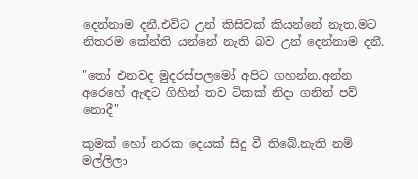දෙන්නාම දනී.එවිට උන් කිසිවක් කියන්නේ නැත.මට නිතරම කේන්ති යන්නේ නැති බව උන් දෙන්නාම දනී.

"තෝ එනවද මුදරස්පලමෝ අපිට ගහන්න.අන්න අරෙහේ ඇඳට ගිහින් තව ටිකක් නිදා ගනින් පව් නොදී"

කුමක් හෝ නරක දෙයක් සිදු වී තිබේ.නැති නම් මල්ලිලා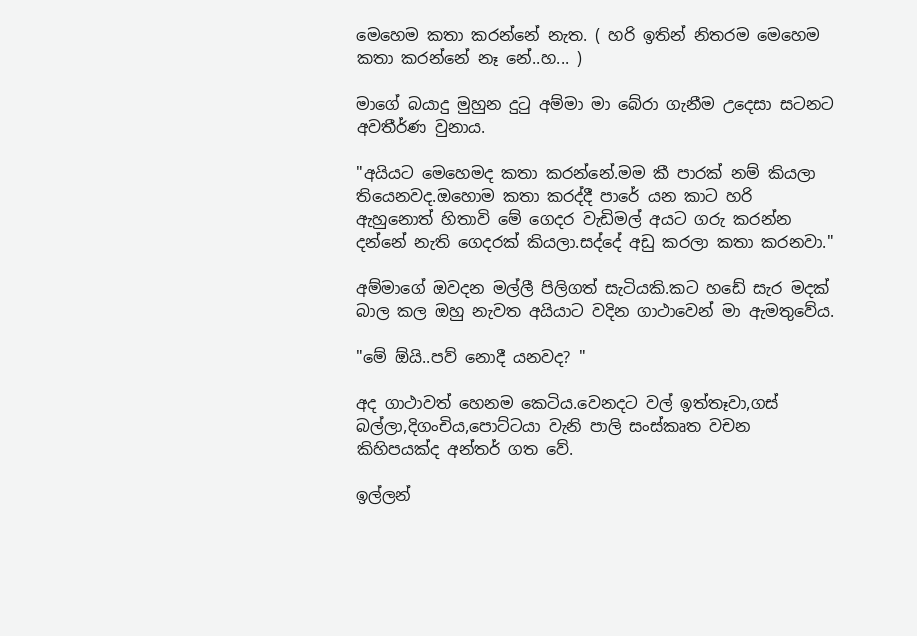මෙහෙම කතා කරන්නේ නැත. ( හරි ඉතින් නිතරම මෙහෙම කතා කරන්නේ නෑ නේ..හ... )

මාගේ බයාදු මුහුන දුටු අම්මා මා බේරා ගැනීම උදෙසා සටනට අවතීර්ණ වුනාය.

"අයියට මෙහෙමද කතා කරන්නේ.මම කී පාරක් නම් කියලා තියෙනවද.ඔහොම කතා කරද්දී පාරේ යන කාට හරි ඇහුනොත් හිතාවි මේ ගෙදර වැඩිමල් අයට ගරු කරන්න දන්නේ නැති ගෙදරක් කියලා.සද්දේ අඩු කරලා කතා කරනවා."

අම්මාගේ ඔවදන මල්ලී පිලිගත් සැටියකි.කට හ‍‍‍‍‍ඩේ සැර මදක් බාල කල ඔහු නැවත අයියාට වදින ගාථාවෙන් මා ඇමතුවේය.

"මේ ඕයි..පව් නොදී යනවද? "

අද ගාථාවත් හෙනම කෙටිය.වෙනදට වල් ඉත්තෑවා,ගස් බල්ලා,දිගංචිය,පොට්ටයා වැනි පාලි සංස්කෘත වචන කිහිපයක්ද අන්තර් ගත වේ.

ඉල්ලන්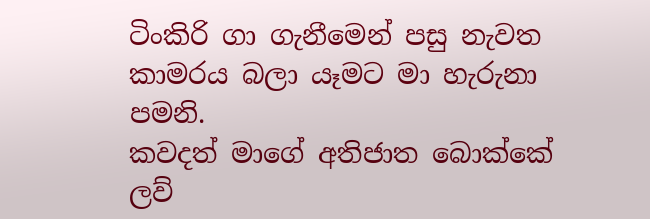ටිංකිරි ගා ගැනීමෙන් පසු නැවත කාමරය බලා යෑමට මා හැරුනා පමනි.
කවදත් මාගේ අතිජාත බොක්කේ ලව්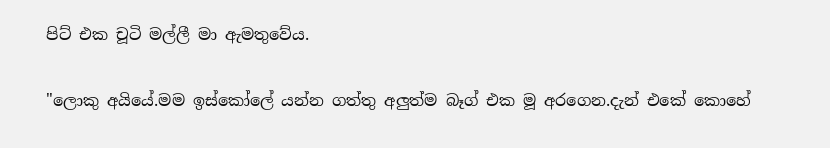පිට් එක චූටි මල්ලී මා ඇමතුවේය.

"ලොකු අයියේ.මම ඉස්කෝලේ යන්න ගත්තු අලුත්ම බෑග් එක මූ අරගෙන.දැන් එකේ කොහේ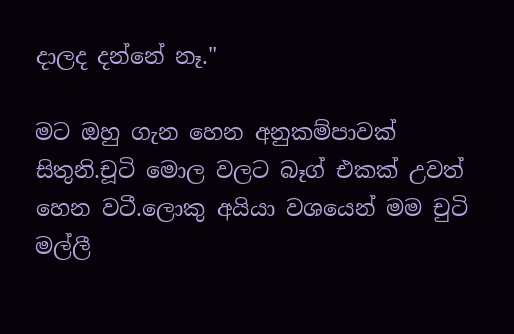දාලද දන්නේ නෑ."

මට ඔහු ගැන හෙන අනුකම්පාවක් සිතුනි.චූටි මොල වලට බෑග් එකක් උවත් හෙන වටී.ලොකු අයියා වශයෙන් මම චුටි මල්ලී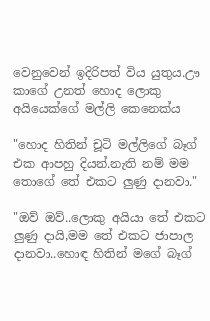වෙනුවෙන් ඉදිරිපත් විය යුතුය.ඌ කාගේ උනත් හොද ලොකු අයියෙක්ගේ මල්ලි කෙනෙක්ය

"හොද හිතින් චූටි මල්ලිගේ බෑග් එක ආපහු දියන්.නැති නම් මම තොගේ තේ එකට ලුණු දානවා."

"ඔව් ඔව්..ලොකු අයියා තේ එකට ලුණු දායි,මම තේ එකට ජාපාල දානවා..හොඳ හිතින් මගේ බෑග්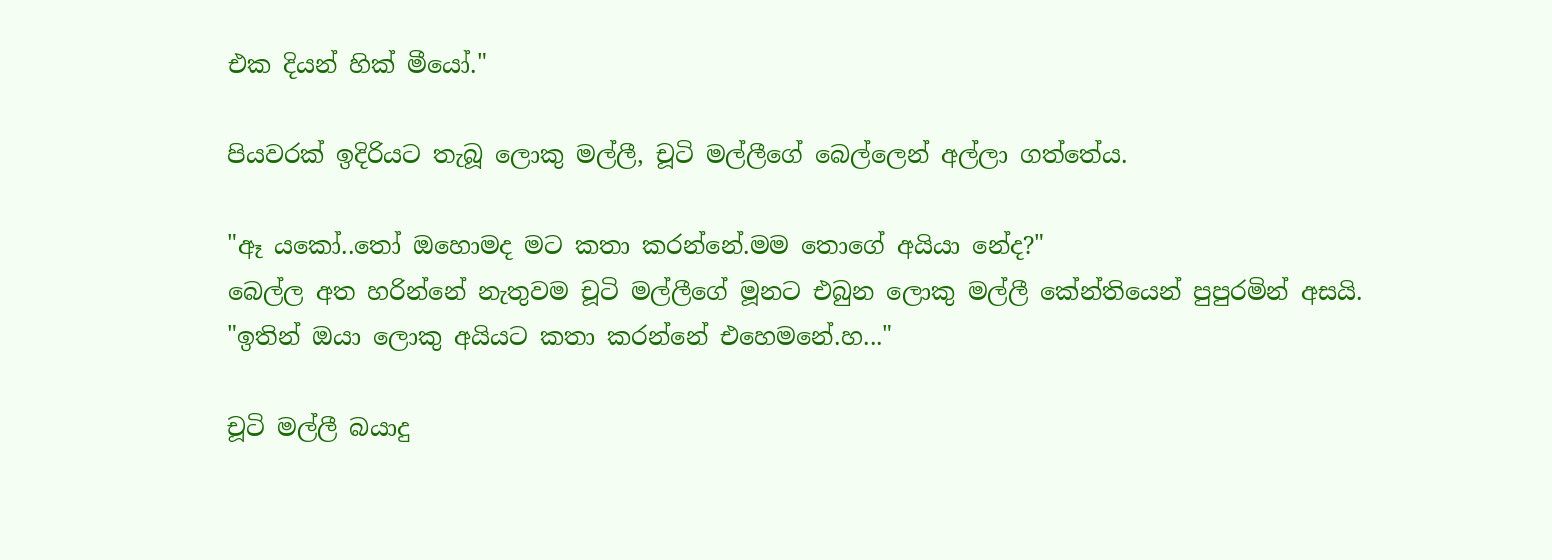එක දියන් හික් මීයෝ."

පියවරක් ඉදිරියට තැබූ ලොකු මල්ලී, චූටි මල්ලීගේ බෙල්ලෙන් අල්ලා ගත්තේය.

"ඈ යකෝ..තෝ ඔහොමද මට කතා කරන්නේ.මම තොගේ අයියා නේද?"
බෙල්ල අත හරින්නේ නැතුවම චූටි මල්ලීගේ මූනට එබුන ලොකු මල්ලී කේන්තියෙන් පුපුරමින් අසයි.
"ඉතින් ඔයා ලොකු අයියට කතා කරන්නේ එහෙමනේ.හ..."

චූටි මල්ලී බයාදු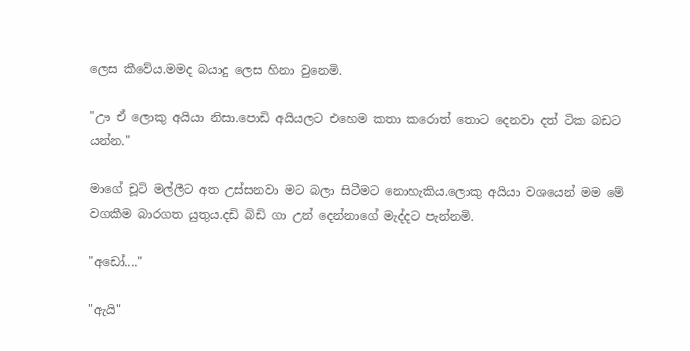ලෙස කීවේය.මමද බයාදු ලෙස හිනා වුනෙමි.

"ඌ ඒ ලොකු අයියා නිසා.පොඩි අයියලට එහෙම කතා කරොත් තොට දෙනවා දත් ටික බඩට යන්න."

මාගේ චූටි මල්ලීට අත උස්සනවා මට බලා සිටීමට නොහැකිය.ලොකු අයියා වශයෙන් මම මේ වගකීම බාරගත යුතුය.දඩි බිඩි ගා උන් දෙන්නාගේ මැද්දට පැන්නමි.

"අඩෝ...."

"ඇයි"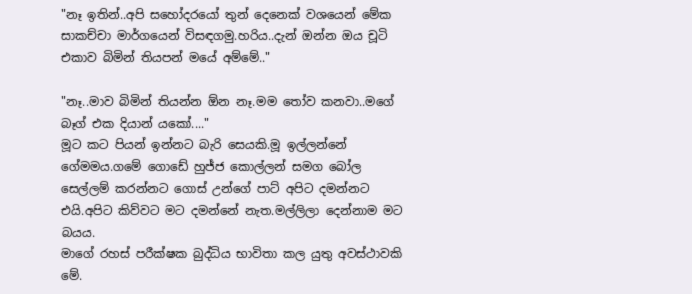"නෑ ඉතින්..අපි සහෝදරයෝ තුන් දෙනෙක් වශයෙන් මේක සාකච්චා මාර්ගයෙන් විසඳගමු.හරිය..දැන් ඔන්න ඔය චූටි එකාව බිමින් තියපන් මයේ අම්මේ.."

"නෑ..මාව බිමින් තියන්න ඕන නෑ.මම තෝව කනවා..මගේ බෑග් එක දියාන් යකෝ...."
මූට කට පියන් ඉන්නට බැරි සෙයකි.මූ ඉල්ලන්නේ ගේමමය.ගමේ ගොඩේ හුජ්ජ කොල්ලන් සමග බෝල සෙල්ලම් කරන්නට ගොස් උන්ගේ පාට් අපිට දමන්නට එයි.අපිට කිව්වට මට දමන්නේ නැත.මල්ලිලා දෙන්නාම මට බයය.
මාගේ රහස් පරීක්ෂක බුද්ධිය භාවිතා කල යුතු අවස්ථාවකි මේ.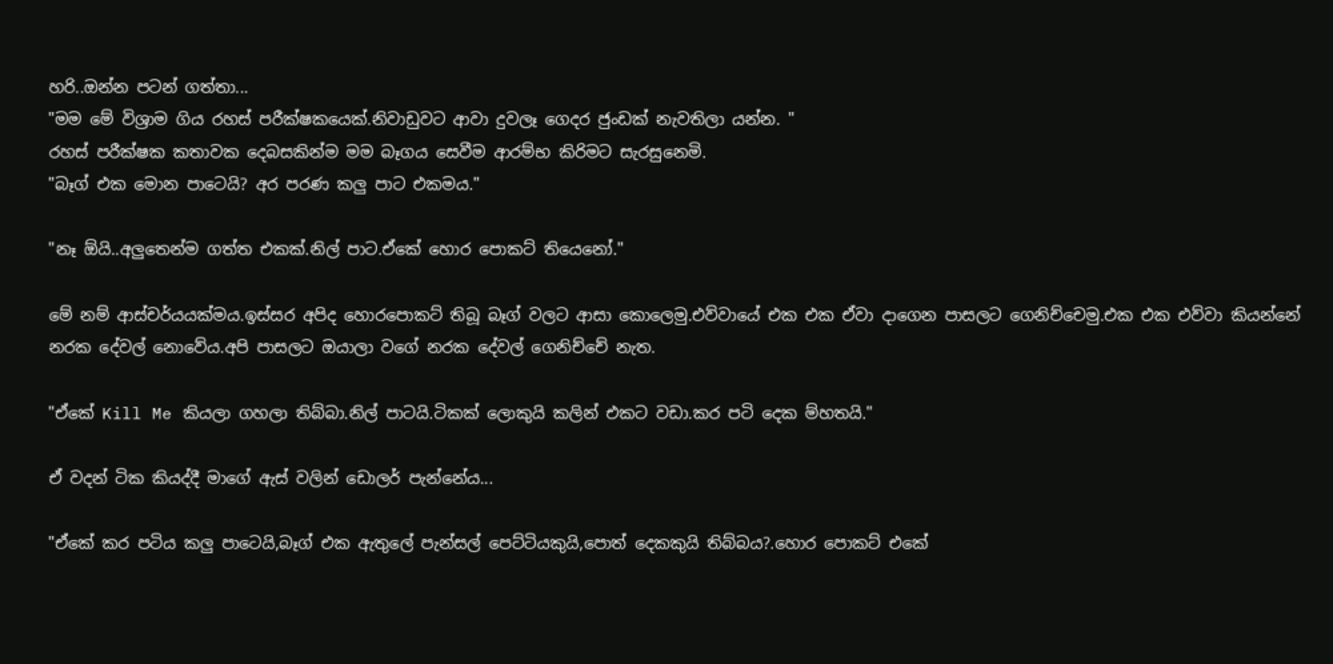හරි..ඔන්න පටන් ගත්තා...
"මම මේ විශ්‍රාම ගිය රහස් පරීක්ෂකයෙක්.නිවාඩුවට ආවා දුවලෑ ගෙදර ජුංඩක් නැවතිලා යන්න. "
රහස් පරීක්ෂක කතාවක දෙබසකින්ම මම බෑගය සෙවීම ආරම්භ කිරිමට සැරසුනෙමි.
"බෑග් එක මොන පාටෙයි? අර පරණ කලු පාට එකමය."

"නෑ ඕයි..අලුතෙන්ම ගත්ත එකක්.නිල් පාට.ඒකේ හොර පොකට් තියෙනෝ."

මේ නම් ආස්චර්යයක්මය.ඉස්සර අපිද හොරපොකට් තිබූ බෑග් වලට ආසා කොලෙමු.එව්වායේ එක එක ඒවා දාගෙන පාසලට ගෙනිච්චෙමු.එක එක එව්වා කියන්නේ නරක දේවල් නොවේය.අපි පාසලට ඔයාලා වගේ නරක දේවල් ගෙනිච්චේ නැත.

"ඒකේ Kill Me කියලා ගහලා තිබ්බා.නිල් පාටයි.ටිකක් ලොකුයි කලින් එකට වඩා.කර පටි දෙක ම්හතයි."

ඒ වදන් ටික කියද්දී මාගේ ඇස් වලින් ඩොලර් පැන්නේය...

"ඒකේ කර පටිය කලු පාටෙයි,බෑග් එක ඇතුලේ පැන්සල් පෙට්ටියකුයි,පොත් දෙකකුයි තිබ්බය?.හොර පොකට් එකේ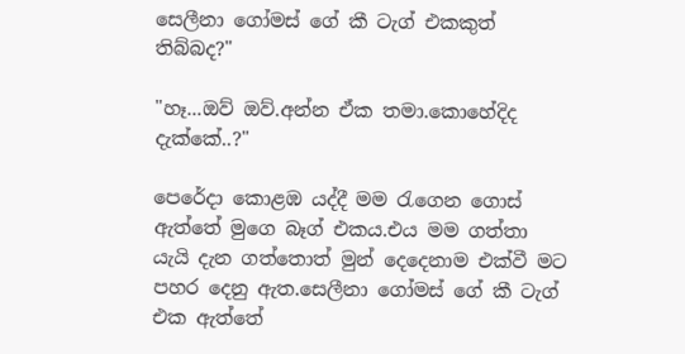සෙලීනා ගෝමස් ගේ කී ටැග් එකකුත් තිබ්බද?"

"හෑ...ඔව් ඔව්.අන්න ඒක තමා.කොහේදිද දැක්කේ..?"

පෙරේදා කොළඹ යද්දී මම රැගෙන ගොස් ඇත්තේ මුගෙ බෑග් එකය.එය මම ගත්තා යැයි දැන ගත්තොත් මුන් දෙදෙනාම එක්වී මට පහර දෙනු ඇත.සෙලීනා ගෝමස් ගේ කී ටැග් එක ඇත්තේ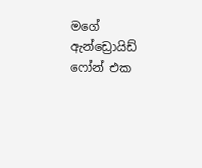මගේ ඇන්ඩ්‍රොයිඩ් ෆෝන් එක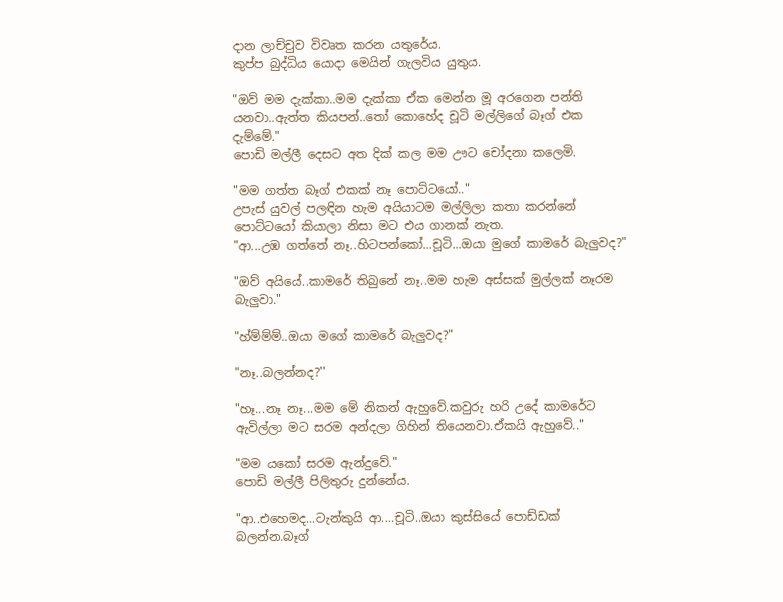දාන ලාච්චුව විවෘත කරන යතුරේය.
කුප්ප බුද්ධිය යොදා මෙයින් ගැලවිය යුතුය.

"ඔව් මම දැක්කා..මම දැක්කා ඒක මෙන්න මූ අරගෙන පන්ති යනවා..ඇත්ත කියපන්..තෝ කොහේද චූටි මල්ලිගේ බෑග් එක දැම්මේ."
පොඩි මල්ලී දෙසට අත දික් කල මම ඌට චෝදනා කලෙමි.

"මම ගත්ත බෑග් එකක් නෑ පොට්ටයෝ.."
උපැස් යුවල් පලඳින හැම අයියාටම මල්ලිලා කතා කරන්නේ පොට්ටයෝ කියාලා නිසා මට එය ගානක් නැත.
"ආ...උඹ ගත්තේ නෑ..හිටපන්කෝ...චූටි...ඔයා මුගේ කාමරේ බැලුවද?"

"ඔව් අයියේ..කාමරේ තිබුනේ නෑ..මම හැම අස්සක් මුල්ලක් නෑරම බැලුවා."

"හ්ම්ම්ම්..ඔයා මගේ කාමරේ බැලුවද?"

"නෑ..බලන්නද?''

"හෑ...නෑ නෑ...මම මේ නිකන් ඇහුවේ.කවුරු හරි උදේ කාමරේට ඇවිල්ලා මට සරම අන්දලා ගිහින් තියෙනවා.ඒකයි ඇහුවේ.."

"මම යකෝ සරම ඇන්දුවේ."
පොඩි මල්ලී පිලිතුරු දුන්නේය.

"ආ..එහෙමද...ටැන්කුයි ආ....චූටි..ඔයා කුස්සියේ පොඩ්ඩක් බලන්න.බෑග්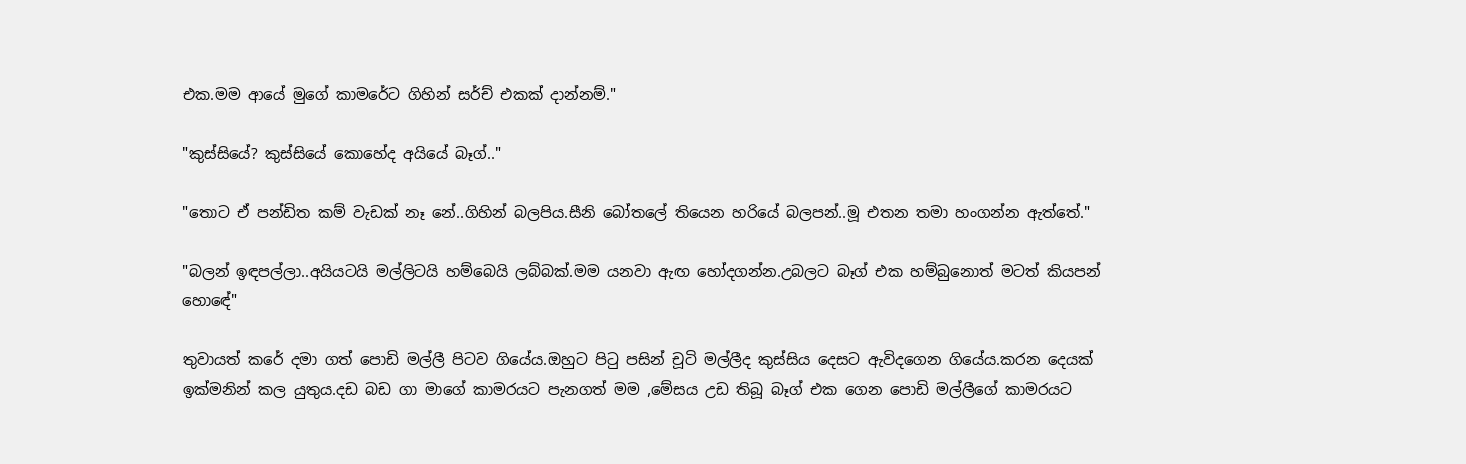එක.මම ආයේ මුගේ කාමරේට ගිහින් සර්ච් එකක් දාන්නම්."

"කුස්සියේ? කුස්සියේ කොහේද අයියේ බෑග්.."

"තොට ඒ පන්ඩිත කම් වැඩක් නෑ නේ..ගිහින් බලපිය.සීනි බෝතලේ තියෙන හරියේ බලපන්..මූ එතන තමා හංගන්න ඇත්තේ."

"බලන් ඉඳපල්ලා..අයියටයි මල්ලිටයි හම්බෙයි ලබ්බක්.මම යනවා ඇඟ හෝදගන්න.උබලට බෑග් එක හම්බුනොත් මටත් කියපන් හොඳේ"

තුවායත් කරේ දමා ගත් පොඩි මල්ලී පිටව ගියේය.ඔහුට පිටු පසින් චූටි මල්ලීද කුස්සිය දෙසට ඇවිදගෙන ගියේය.කරන දෙයක් ඉක්මනින් කල යුතුය.දඩ බඩ ගා මාගේ කාමරයට පැනගත් මම ,මේසය උඩ තිබූ බෑග් එක ගෙන පොඩි මල්ලීගේ කාමරයට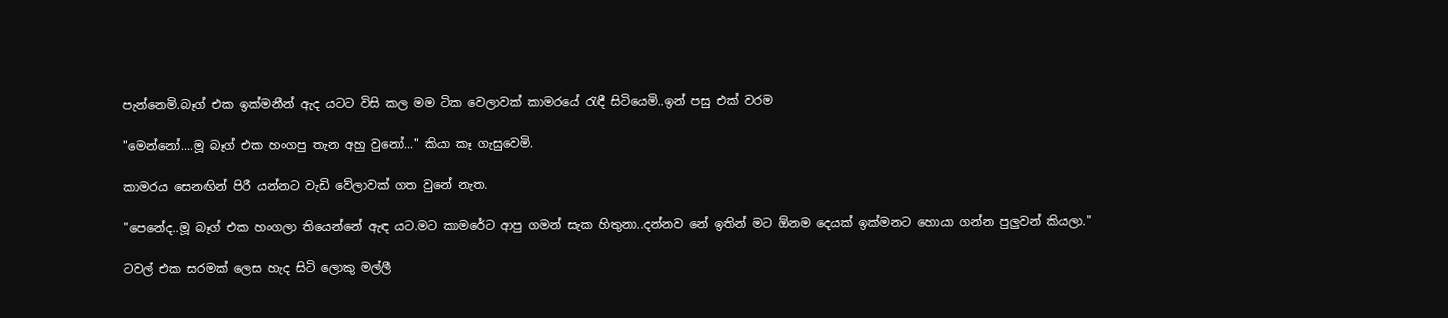පැන්නෙමි.බෑග් එක ඉක්මනීන් ඇද යටට විසි කල මම ටික වෙලාවක් කාමරයේ රැඳී සිටියෙමි..ඉන් පසු එක් වරම

"මෙන්නෝ....මූ බෑග් එක හංගපු තැන අහු වුනෝ..." කියා කෑ ගැසුවෙමි.

කාමරය සෙනඟින් පිරී යන්නට වැඩි වේලාවක් ගත වුනේ නැත.

"පෙනේද..මූ බෑග් එක හංගලා තියෙන්නේ ඇඳ යට.මට කාමරේට ආපු ගමන් සැක හිතුනා..දන්නව නේ ඉතින් මට ඕනම දෙයක් ඉක්මනට හොයා ගන්න පුලුවන් කියලා."

ටවල් එක සරමක් ලෙස හැද සිටි ලොකු මල්ලී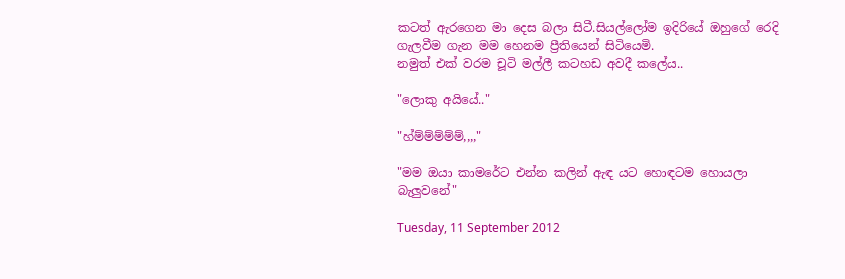කටත් ඇරගෙන මා දෙස බලා සිටී.සියල්ලෝම ඉදිරියේ ඔහුගේ රෙදි ගැලවීම ගැන මම හෙනම ප්‍රීතියෙන් සිටියෙමි.
නමුත් එක් වරම චූටි මල්ලී කටහඩ අවදී කලේය..

"ලොකු අයියේ.."

"හ්ම්ම්ම්ම්ම්,,,,"

"මම ඔයා කාමරේට එන්න කලින් ඇඳ යට හොඳටම හොයලා බැලුවනේ"

Tuesday, 11 September 2012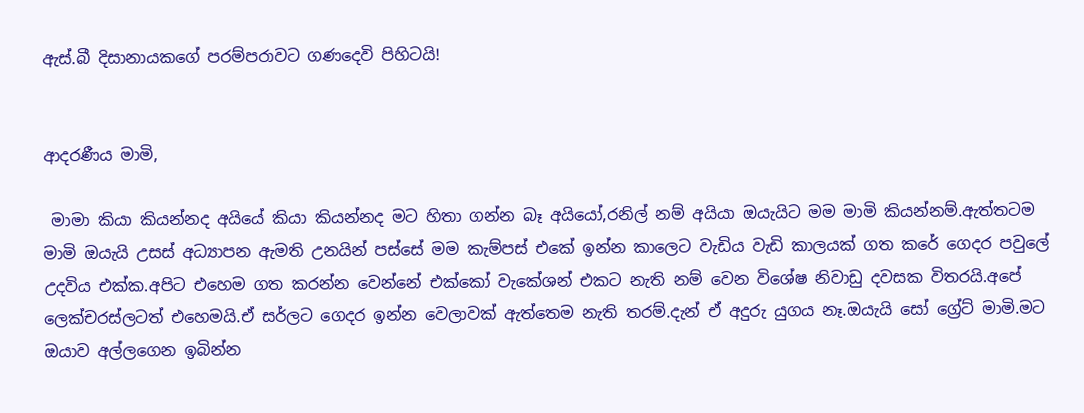ඇස්.බී දිසානායකගේ පරම්පරාවට ගණදෙවි පිහිටයි!


ආදරණීය මාමි,

 මාමා කියා කියන්නද අයියේ කියා කියන්නද මට හිතා ගන්න බෑ අයියෝ,රනිල් නම් අයියා ඔයැයිට මම මාමි කියන්නම්.ඇත්තටම මාමි ඔයැයි උසස් අධ්‍යාපන ඇමති උනයින් පස්සේ මම කැම්පස් එකේ ඉන්න කාලෙට වැඩිය වැඩි කාලයක් ගත කරේ ගෙදර පවුලේ උදවිය එක්ක.අපිට එහෙම ගත කරන්න වෙන්නේ එක්කෝ වැකේශන් එකට නැති නම් වෙන විශේෂ නිවාඩු දවසක විතරයි.අපේ ලෙක්චරස්ලටත් එහෙමයි.ඒ සර්ලට ගෙදර ඉන්න වෙලාවක් ඇත්තෙම නැති තරම්.දැන් ඒ අදුරු යුගය නෑ.ඔයැයි සෝ ග්‍රේට් මාමි.මට ඔයාව අල්ලගෙන ඉබින්න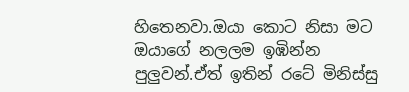හිතෙනවා.ඔයා කොට නිසා මට ඔයාගේ නලලම ඉඹින්න පුලුවන්.ඒත් ඉතින් රටේ මිනිස්සු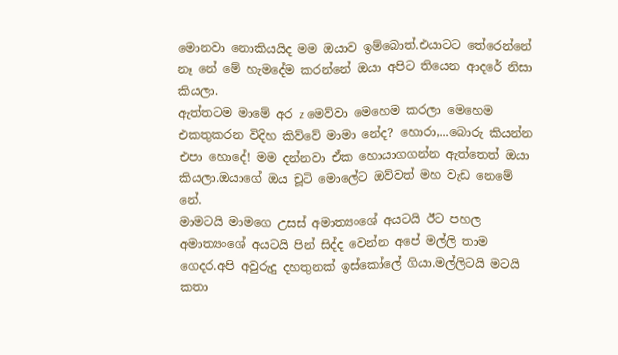මොනවා නොකියයිද මම ඔයාව ඉම්බොත්.එයාටට තේරෙන්නේ නෑ නේ මේ හැමදේම කරන්නේ ඔයා අපිට තියෙන ආදරේ නිසා කියලා.
ඇත්තටම මාමේ අර z මෙව්වා මෙහෙම කරලා මෙහෙම එකතුකරන විදිහ කිව්වේ මාමා නේද? හොරා,...බොරු කියන්න එපා හොදේ! මම දන්නවා ඒක හොයාගගන්න ඇත්තෙත් ඔයා කියලා.ඔයාගේ ඔය චූටි මොලේට ඔව්වත් මහ වැඩ නෙමේ නේ.
මාමටයි මාමගෙ උසස් අමාත්‍යංශේ අයටයි ඊට පහල අමාත්‍යංශේ අයටයි පින් සිද්ද වෙන්න අපේ මල්ලි තාම ගෙදර.අපි අවුරුදු දහතුනක් ඉස්කෝලේ ගියා.මල්ලිටයි මටයි කතා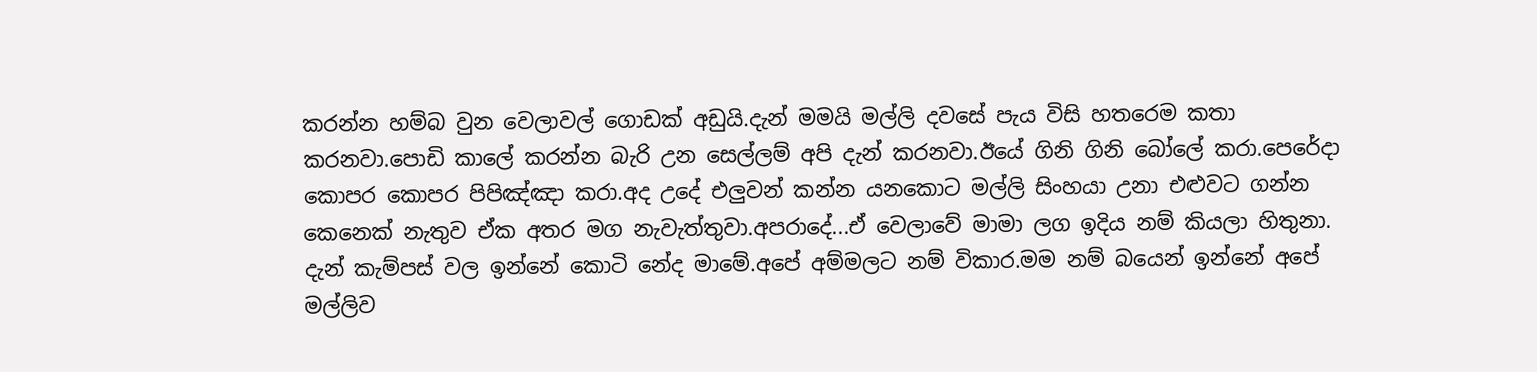කරන්න හම්බ වුන වෙලාවල් ගොඩක් අඩුයි.දැන් මමයි මල්ලි දවසේ පැය විසි හතරෙම කතා කරනවා.පොඩි කාලේ කරන්න බැරි උන සෙල්ලම් අපි දැන් කරනවා.ඊයේ ගිනි ගිනි බෝලේ කරා.පෙරේදා කොපර කොපර පිපිඤ්ඤා කරා.අද උදේ එලුවන් කන්න යනකොට මල්ලි සිංහයා උනා එළුවට ගන්න කෙනෙක් නැතුව ඒක අතර මග නැවැත්තුවා.අපරාදේ...ඒ වෙලාවේ මාමා ලග ඉදිය නම් කියලා හිතුනා.
දැන් කැම්පස් වල ඉන්නේ කොටි නේද මාමේ.අපේ අම්මලට නම් විකාර.මම නම් බයෙන් ඉන්නේ අපේ මල්ලිව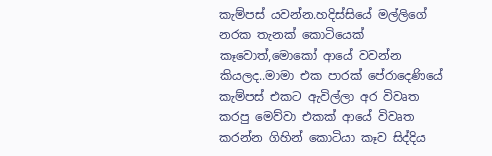කැම්පස් යවන්න.හදිස්සියේ මල්ලිගේ නරක තැනක් කොටියෙක් කෑවොත්,මොකෝ ආයේ වවන්න කියලද..මාමා එක පාරක් පේරාදෙණියේ කැම්පස් එකට ඇවිල්ලා අර විවෘත කරපු මෙව්වා එකක් ආයේ විවෘත කරන්න ගිහින් කොටියා කෑව සිද්දිය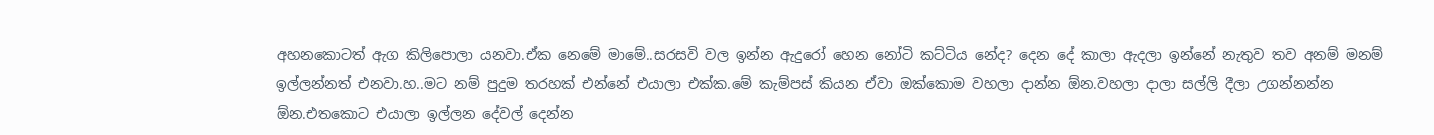අහනකොටත් ඇග කිලිපොලා යනවා.ඒක නෙමේ මාමේ..සරසවි වල ඉන්න ඇදුරෝ හෙන නෝටි කට්ටිය නේද? දෙන දේ කාලා ඇදලා ඉන්නේ නැතුව තව අනම් මනම් ඉල්ලන්නත් එනවා.හ..මට නම් පුදුම තරහක් එන්නේ එයාලා එක්ක.මේ කැම්පස් කියන ඒවා ඔක්කොම වහලා දාන්න ඕන.වහලා දාලා සල්ලි දීලා උගන්නන්න ඕන.එතකොට එයාලා ඉල්ලන දේවල් දෙන්න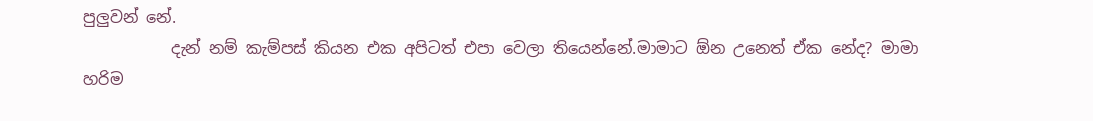පුලුවන් නේ.
           දැන් නම් කැම්පස් කියන එක අපිටත් එපා වෙලා තියෙන්නේ.මාමාට ඕන උනෙත් ඒක නේද? මාමා හරිම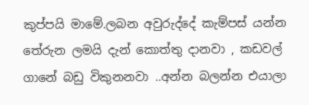කුප්පයි මාමේ.ලබන අවුරුද්දේ කැම්පස් යන්න තේරුන ලමයි දැන් කොත්තු දානවා , කඩවල් ගානේ බඩු විකුනනවා ..අන්න බලන්න එයාලා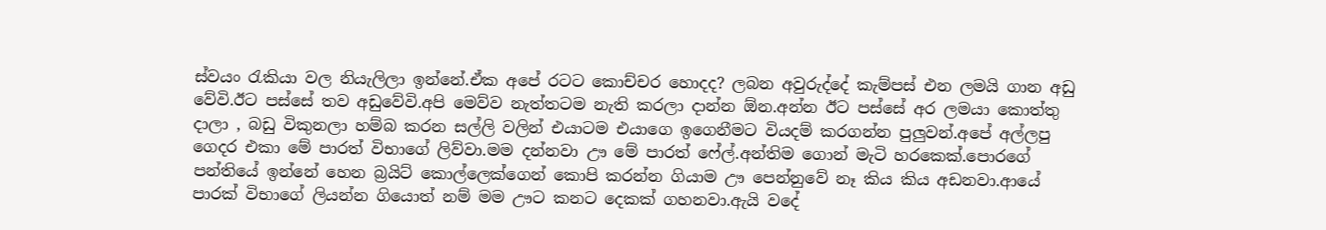ස්වයං රැකියා වල නි‍යැලිලා ඉන්නේ.ඒක අපේ රටට කොච්චර හොදද? ලබන අවුරුද්දේ කැම්පස් එන ලමයි ගාන අඩු වේවි.ඊට පස්සේ තව අඩුවේවි.අපි මෙව්ව නැත්තටම නැති කරලා දාන්න ඕන.අන්න ඊට පස්සේ අර ලමයා කොත්තු දාලා , බඩු විකුනලා හම්බ කරන සල්ලි වලින් එයාටම එයාගෙ ඉගෙනීමට වියදම් කරගන්න පුලුවන්.අපේ අල්ලපු ගෙදර එකා මේ පාරත් විභාගේ ලිව්වා.මම දන්නවා ඌ මේ පාරත් ෆේල්.අන්තිම ගොන් මැටි හරකෙක්.පොරගේ පන්තියේ ඉන්නේ හෙන බ්‍රයිට් කොල්ලෙක්ගෙන් කොපි කරන්න ගියාම ඌ පෙන්නුවේ නෑ කිය කිය අඩනවා.ආයේ පාරක් විභාගේ ලියන්න ගියොත් නම් මම ඌට කනට දෙකක් ගහනවා.ඇයි වදේ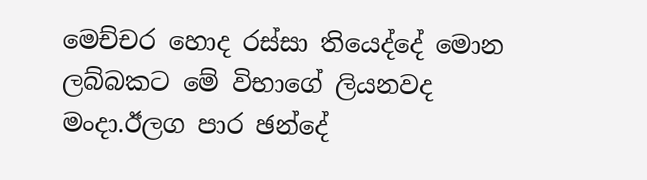මෙච්චර හොද රස්සා තියෙද්දේ මොන ලබ්බකට මේ විභාගේ ලියනවද මංදා.ඊලග පාර ඡන්දේ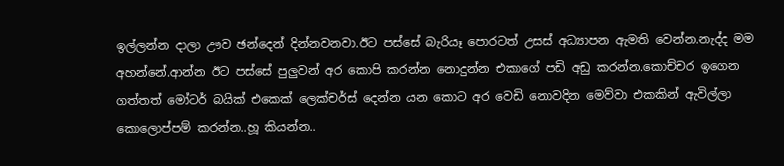ඉල්ලන්න දාලා ඌව ඡන්දෙන් දින්නවනවා.ඊට පස්සේ බැරියෑ පොරටත් උසස් අධ්‍යාපන ඇමති වෙන්න.නැද්ද මම අහන්නේ.ආන්න ඊට පස්සේ පුලුවන් අර කොපි කරන්න නොදුන්න එකාගේ පඩි අඩු කරන්න.කොච්චර ඉගෙන ගත්තත් මෝටර් බයික් එකෙක් ලෙක්චර්ස් දෙන්න යන කොට අර වෙඩි නොවදින මෙව්වා එකකින් ඇවිල්ලා කොලොප්පම් කරන්න..හූ කියන්න..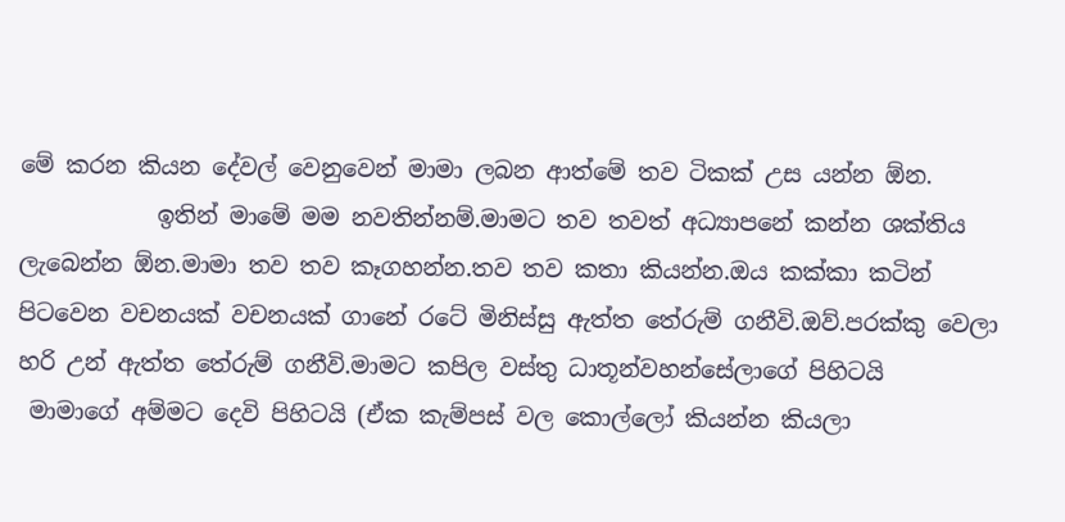මේ කරන කියන දේවල් වෙනුවෙන් මාමා ලබන ආත්මේ තව ටිකක් උස යන්න ඕන.
            ඉතින් මාමේ මම නවතින්නම්.මාමට තව තවත් අධ්‍යාපනේ කන්න ශක්තිය ලැබෙන්න ඕන.මාමා තව තව කෑගහන්න.තව තව කතා කියන්න.ඔය කක්කා කටින් පිටවෙන වචනයක් වචනයක් ගානේ රටේ මිනිස්සු ඇත්ත තේරුම් ගනීවි.ඔව්.පරක්කු වෙලා හරි උන් ඇත්ත තේරුම් ගනීවි.මාමට කපිල වස්තු ධාතූන්වහන්සේලාගේ පිහිටයි
 මාමාගේ අම්මට දෙවි පිහිටයි (ඒක කැම්පස් වල කොල්ලෝ කියන්න කියලා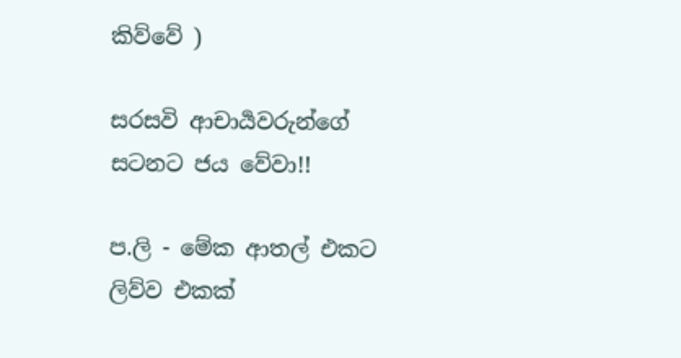කිව්වේ )

සරසවි ආචාර්‍යවරුන්ගේ සටනට ජය වේවා!!

ප.ලි - මේක ආතල් එකට ලිව්ව එකක්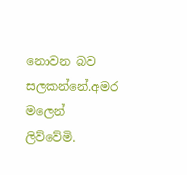නොවන බව සලකන්නේ.අමර මලෙන් ලිව්වේමි.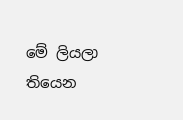මේ ලියලා තියෙන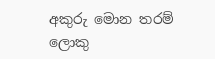අකුරු මොන තරම් ලොකු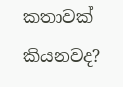කතාවක් කියනවද?